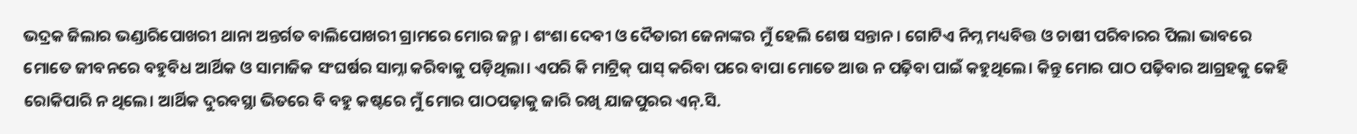ଭଦ୍ରକ ଜିଲାର ଭଣ୍ଡାରିପୋଖରୀ ଥାନା ଅନ୍ତର୍ଗତ ବାଲିପୋଖରୀ ଗ୍ରାମରେ ମୋର ଜନ୍ମ। ଶଂଶା ଦେବୀ ଓ ଦୈତାରୀ ଜେନାଙ୍କର ମୁଁ ହେଲି ଶେଷ ସନ୍ତାନ। ଗୋଟିଏ ନିମ୍ନ ମଧ୍ୟବିତ୍ତ ଓ ଚାଷୀ ପରିବାରର ପିଲା ଭାବରେ ମୋତେ ଜୀବନରେ ବହୁବିଧ ଆର୍ଥିକ ଓ ସାମାଜିକ ସଂଘର୍ଷର ସାମ୍ନା କରିବାକୁ ପଡ଼ିଥିଲା। ଏପରି କି ମାଟ୍ରିକ୍ ପାସ୍ କରିବା ପରେ ବାପା ମୋତେ ଆଉ ନ ପଢ଼ିବା ପାଇଁ କହୁଥିଲେ। କିନ୍ତୁ ମୋର ପାଠ ପଢ଼ିବାର ଆଗ୍ରହକୁ କେହି ରୋକିପାରି ନ ଥିଲେ। ଆର୍ଥିକ ଦୁରବସ୍ଥା ଭିତରେ ବି ବହୁ କଷ୍ଟରେ ମୁଁ ମୋର ପାଠପଢ଼ାକୁ ଜାରି ରଖି ଯାଜପୁରର ଏନ୍.ସି.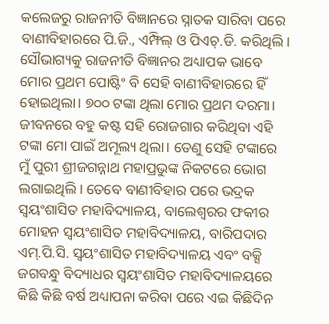କଲେଜରୁ ରାଜନୀତି ବିଜ୍ଞାନରେ ସ୍ନାତକ ସାରିବା ପରେ ବାଣୀବିହାରରେ ପି.ଜି., ଏମ୍ଫିଲ୍ ଓ ପିଏଚ୍.ଡି. କରିଥିଲି। ସୌଭାଗ୍ୟକୁ ରାଜନୀତି ବିଜ୍ଞାନର ଅଧ୍ୟାପକ ଭାବେ ମୋର ପ୍ରଥମ ପୋଷ୍ଟିଂ ବି ସେହି ବାଣୀବିହାରରେ ହିଁ ହୋଇଥିଲା। ୭୦୦ ଟଙ୍କା ଥିଲା ମୋର ପ୍ରଥମ ଦରମା। ଜୀବନରେ ବହୁ କଷ୍ଟ ସହି ରୋଜଗାର କରିଥିବା ଏହି ଟଙ୍କା ମୋ ପାଇଁ ଅମୂଲ୍ୟ ଥିଲା। ତେଣୁ ସେହି ଟଙ୍କାରେ ମୁଁ ପୁରୀ ଶ୍ରୀଜଗନ୍ନାଥ ମହାପ୍ରଭୁଙ୍କ ନିକଟରେ ଭୋଗ ଲଗାଇଥିଲି। ତେବେ ବାଣୀବିହାର ପରେ ଭଦ୍ରକ ସ୍ବୟଂଶାସିତ ମହାବିଦ୍ୟାଳୟ, ବାଲେଶ୍ୱରର ଫକୀର ମୋହନ ସ୍ବୟଂଶାସିତ ମହାବିଦ୍ୟାଳୟ, ବାରିପଦାର ଏମ୍.ପି.ସି. ସ୍ବୟଂଶାସିତ ମହାବିଦ୍ୟାଳୟ ଏବଂ ବକ୍ସି ଜଗବନ୍ଧୁ ବିଦ୍ୟାଧର ସ୍ବୟଂଶାସିତ ମହାବିଦ୍ୟାଳୟରେ କିଛି କିଛି ବର୍ଷ ଅଧ୍ୟାପନା କରିବା ପରେ ଏଇ କିଛିଦିନ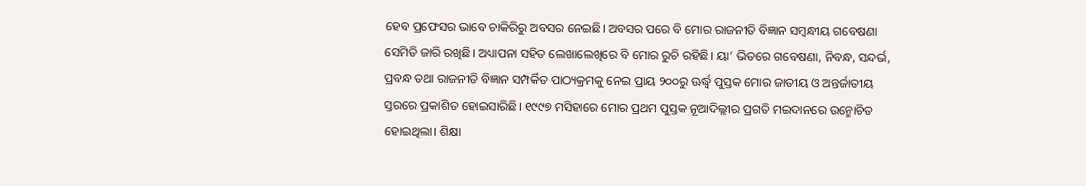ହେବ ପ୍ରଫେସର ଭାବେ ଚାକିରିରୁ ଅବସର ନେଇଛି। ଅବସର ପରେ ବି ମୋର ରାଜନୀତି ବିଜ୍ଞାନ ସମ୍ବନ୍ଧୀୟ ଗବେଷଣା ସେମିତି ଜାରି ରଖିଛି। ଅଧ୍ୟାପନା ସହିତ ଲେଖାଲେଖିରେ ବି ମୋର ରୁଚି ରହିଛି। ୟା’ ଭିତରେ ଗବେଷଣା, ନିବନ୍ଧ, ସନ୍ଦର୍ଭ, ପ୍ରବନ୍ଧ ତଥା ରାଜନୀତି ବିଜ୍ଞାନ ସମ୍ପର୍କିତ ପାଠ୍ୟକ୍ରମକୁ ନେଇ ପ୍ରାୟ ୨୦୦ରୁ ଊର୍ଦ୍ଧ୍ୱ ପୁସ୍ତକ ମୋର ଜାତୀୟ ଓ ଅନ୍ତର୍ଜାତୀୟ ସ୍ତରରେ ପ୍ରକାଶିତ ହୋଇସାରିଛି। ୧୯୯୭ ମସିହାରେ ମୋର ପ୍ରଥମ ପୁସ୍ତକ ନୂଆଦିଲ୍ଲୀର ପ୍ରଗତି ମଇଦାନରେ ଉନ୍ମୋଚିତ ହୋଇଥିଲା। ଶିକ୍ଷା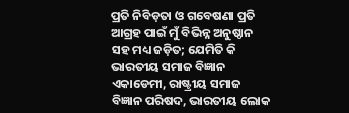ପ୍ରତି ନିବିଡ଼ତା ଓ ଗବେଷଣା ପ୍ରତି ଆଗ୍ରହ ପାଇଁ ମୁଁ ବିଭିନ୍ନ ଅନୁଷ୍ଠାନ ସହ ମଧ୍ୟ ଜଡ଼ିତ; ଯେମିତି କି ଭାରତୀୟ ସମାଜ ବିଜ୍ଞାନ ଏକାଡେମୀ, ରାଷ୍ଟ୍ରୀୟ ସମାଜ ବିଜ୍ଞାନ ପରିଷଦ, ଭାରତୀୟ ଲୋକ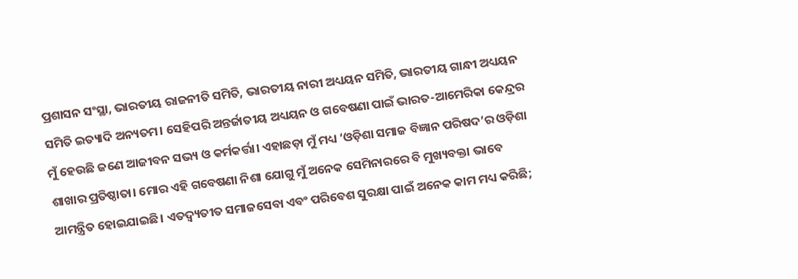ପ୍ରଶାସନ ସଂସ୍ଥା, ଭାରତୀୟ ରାଜନୀତି ସମିତି, ଭାରତୀୟ ନାରୀ ଅଧ୍ୟୟନ ସମିତି, ଭାରତୀୟ ଗାନ୍ଧୀ ଅଧ୍ୟୟନ ସମିତି ଇତ୍ୟାଦି ଅନ୍ୟତମ। ସେହିପରି ଅନ୍ତର୍ଜାତୀୟ ଅଧ୍ୟୟନ ଓ ଗବେଷଣା ପାଇଁ ଭାରତ-ଆମେରିକା କେନ୍ଦ୍ରର ମୁଁ ହେଉଛି ଜଣେ ଆଜୀବନ ସଭ୍ୟ ଓ କର୍ମକର୍ତ୍ତା। ଏହାଛଡ଼ା ମୁଁ ମଧ୍ୟ ‘ଓଡ଼ିଶା ସମାଜ ବିଜ୍ଞାନ ପରିଷଦ’ର ଓଡ଼ିଶା ଶାଖାର ପ୍ରତିଷ୍ଠାତା। ମୋର ଏହି ଗବେଷଣା ନିଶା ଯୋଗୁ ମୁଁ ଅନେକ ସେମିନାରରେ ବି ମୁଖ୍ୟବକ୍ତା ଭାବେ ଆମନ୍ତ୍ରିତ ହୋଇଯାଇଛି। ଏତଦ୍ବ୍ୟତୀତ ସମାଜସେବା ଏବଂ ପରିବେଶ ସୁରକ୍ଷା ପାଇଁ ଅନେକ କାମ ମଧ୍ୟ କରିଛି;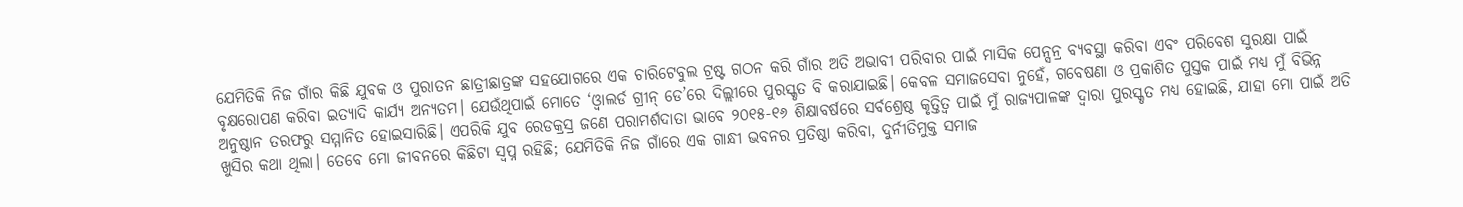ଯେମିତିକି ନିଜ ଗାଁର କିଛି ଯୁବକ ଓ ପୁରାତନ ଛାତ୍ରୀଛାତ୍ରଙ୍କ ସହଯୋଗରେ ଏକ ଚାରିଟେବୁଲ ଟ୍ରଷ୍ଟ ଗଠନ କରି ଗାଁର ଅତି ଅଭାବୀ ପରିବାର ପାଇଁ ମାସିକ ପେନ୍ସନ୍ର ବ୍ୟବସ୍ଥା କରିବା ଏବଂ ପରିବେଶ ସୁରକ୍ଷା ପାଇଁ ବୃକ୍ଷରୋପଣ କରିବା ଇତ୍ୟାଦି କାର୍ଯ୍ୟ ଅନ୍ୟତମ। ଯେଉଁଥିପାଇଁ ମୋତେ ‘ଓ୍ବାଲର୍ଡ ଗ୍ରୀନ୍ ଡେ’ରେ ଦିଲ୍ଲୀରେ ପୁରସ୍କୃତ ବି କରାଯାଇଛି। କେବଳ ସମାଜସେବା ନୁହେଁ, ଗବେଷଣା ଓ ପ୍ରକାଶିତ ପୁସ୍ତକ ପାଇଁ ମଧ୍ୟ ମୁଁ ବିଭିନ୍ନ ଅନୁଷ୍ଠାନ ତରଫରୁ ସମ୍ମାନିତ ହୋଇସାରିଛି। ଏପରିକି ଯୁବ ରେଡକ୍ରସ୍ର ଜଣେ ପରାମର୍ଶଦାତା ଭାବେ ୨୦୧୫-୧୬ ଶିକ୍ଷାବର୍ଷରେ ସର୍ବଶ୍ରେଷ୍ଠ କୃତ୍ତିତ୍ୱ ପାଇଁ ମୁଁ ରାଜ୍ୟପାଳଙ୍କ ଦ୍ୱାରା ପୁରସ୍କୃତ ମଧ୍ୟ ହୋଇଛି, ଯାହା ମୋ ପାଇଁ ଅତି ଖୁସିର କଥା ଥିଲା। ତେବେ ମୋ ଜୀବନରେ କିଛିଟା ସ୍ବପ୍ନ ରହିଛି; ଯେମିତିକି ନିଜ ଗାଁରେ ଏକ ଗାନ୍ଧୀ ଭବନର ପ୍ରତିଷ୍ଠା କରିବା, ଦୁର୍ନୀତିମୁକ୍ତ ସମାଜ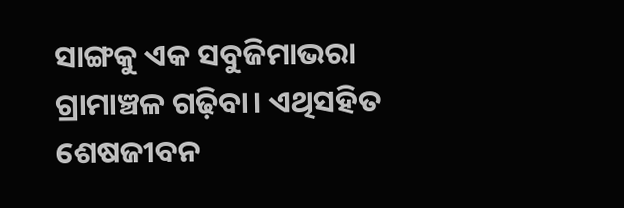ସାଙ୍ଗକୁ ଏକ ସବୁଜିମାଭରା ଗ୍ରାମାଞ୍ଚଳ ଗଢ଼ିବା। ଏଥିସହିତ ଶେଷଜୀବନ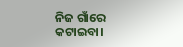ନିଜ ଗାଁରେ କଟାଇବା।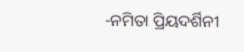-ନମିତା ପ୍ରିୟଦର୍ଶିନୀ